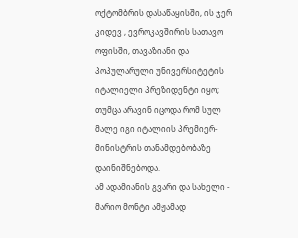ოქტომბრის დასაწაყისში, ის ჯერ კიდევ , ევროკავშირის სათავო ოფისში, თავაზიანი და პოპულარული უნივერსიტეტის იტალიელი პრეზიდენტი იყო; თუმცა არავინ იცოდა რომ სულ მალე იგი იტალიის პრემიერ- მინისტრის თანამდებობაზე დაინიშნებოდა.
ამ ადამიანის გვარი და სახელი - მარიო მონტი ამჟამად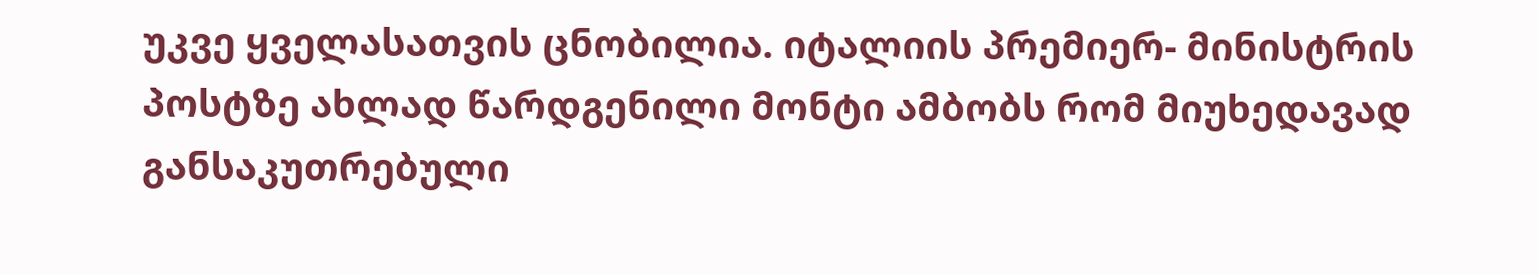უკვე ყველასათვის ცნობილია. იტალიის პრემიერ- მინისტრის პოსტზე ახლად წარდგენილი მონტი ამბობს რომ მიუხედავად განსაკუთრებული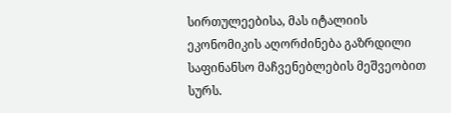სირთულეებისა, მას იტალიის ეკონომიკის აღორძინება გაზრდილი საფინანსო მაჩვენებლების მეშვეობით სურს.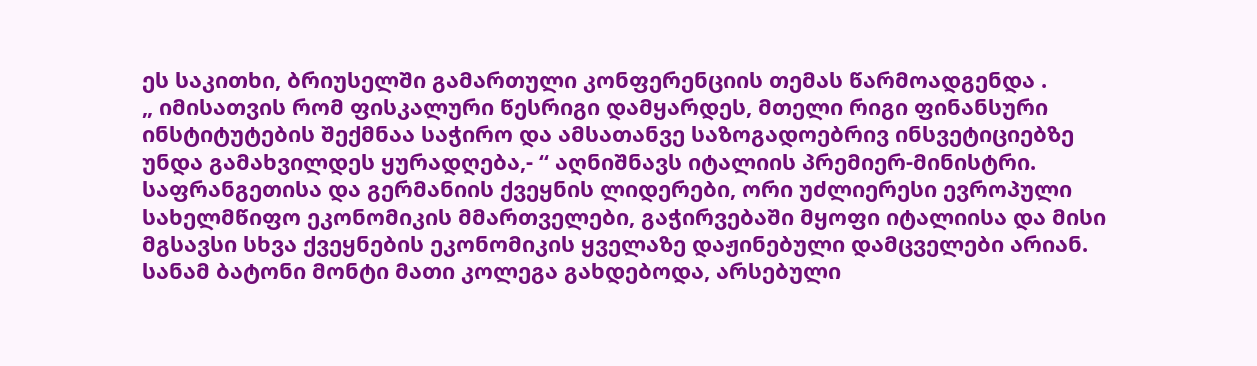ეს საკითხი, ბრიუსელში გამართული კონფერენციის თემას წარმოადგენდა .
„ იმისათვის რომ ფისკალური წესრიგი დამყარდეს, მთელი რიგი ფინანსური ინსტიტუტების შექმნაა საჭირო და ამსათანვე საზოგადოებრივ ინსვეტიციებზე უნდა გამახვილდეს ყურადღება,- “ აღნიშნავს იტალიის პრემიერ-მინისტრი.
საფრანგეთისა და გერმანიის ქვეყნის ლიდერები, ორი უძლიერესი ევროპული სახელმწიფო ეკონომიკის მმართველები, გაჭირვებაში მყოფი იტალიისა და მისი მგსავსი სხვა ქვეყნების ეკონომიკის ყველაზე დაჟინებული დამცველები არიან. სანამ ბატონი მონტი მათი კოლეგა გახდებოდა, არსებული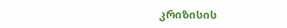კრიზისის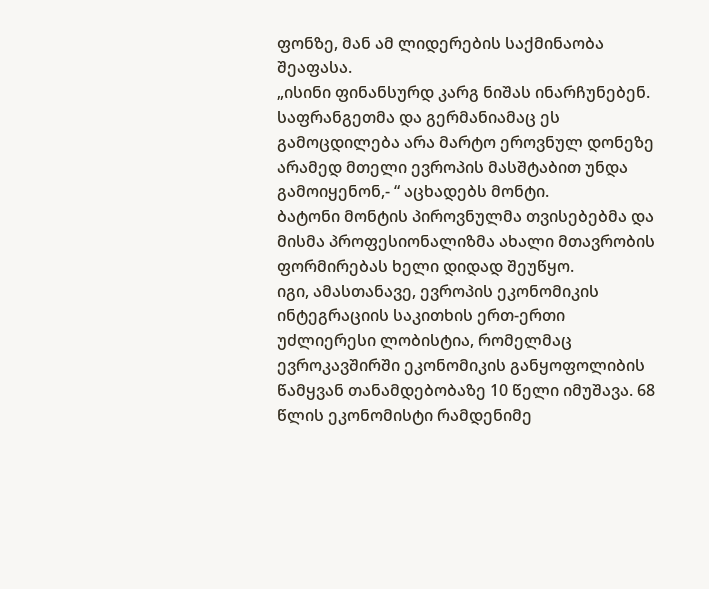ფონზე, მან ამ ლიდერების საქმინაობა შეაფასა.
„ისინი ფინანსურდ კარგ ნიშას ინარჩუნებენ. საფრანგეთმა და გერმანიამაც ეს გამოცდილება არა მარტო ეროვნულ დონეზე არამედ მთელი ევროპის მასშტაბით უნდა გამოიყენონ,- “ აცხადებს მონტი.
ბატონი მონტის პიროვნულმა თვისებებმა და მისმა პროფესიონალიზმა ახალი მთავრობის ფორმირებას ხელი დიდად შეუწყო.
იგი, ამასთანავე, ევროპის ეკონომიკის ინტეგრაციის საკითხის ერთ-ერთი უძლიერესი ლობისტია, რომელმაც ევროკავშირში ეკონომიკის განყოფოლიბის წამყვან თანამდებობაზე 10 წელი იმუშავა. 68 წლის ეკონომისტი რამდენიმე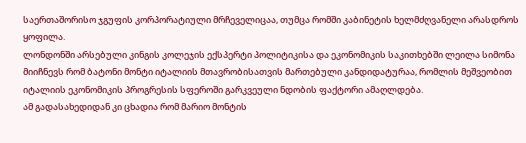საერთაშორისო ჯგუფის კორპორატიული მრჩეველიცაა, თუმცა რომში კაბინეტის ხელმძღვანელი არასდროს ყოფილა.
ლონდონში არსებული კინგის კოლეჯის ექსპერტი პოლიტიკისა და ეკონომიკის საკითხებში ლეილა სიმონა მიიჩნევს რომ ბატონი მონტი იტალიის მთავრობისათვის მართებული კანდიდატურაა, რომლის მეშვეობით იტალიის ეკონომიკის პროგრესის სფეროში გარკვეული ნდობის ფაქტორი ამაღლდება.
ამ გადასახედიდან კი ცხადია რომ მარიო მონტის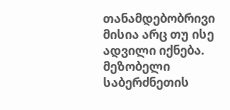თანამდებობრივი მისია არც თუ ისე ადვილი იქნება. მეზობელი საბერძნეთის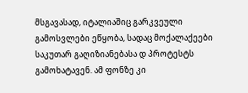მსგავასად, იტალიაშიც გარკვეული გამოსვლები ეწყობა, სადაც მოქალაქეები საკუთარ გაღიზიანებასა დ პროტესტს გამოხატავენ. ამ ფონზე კი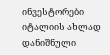ინვესტორები იტალიის ახლად დანიშნული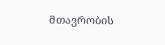მთავრობის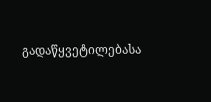გადაწყვეტილებასა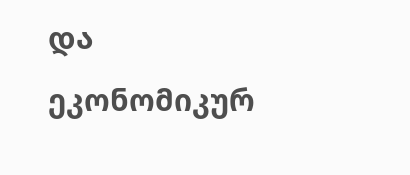და ეკონომიკურ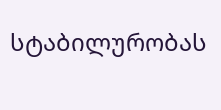სტაბილურობას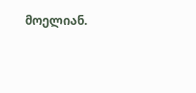მოელიან.